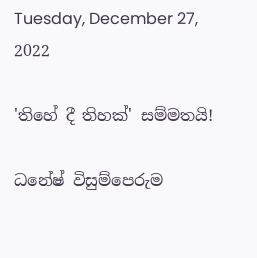Tuesday, December 27, 2022

'තිහේ දී තිහක්' සම්මතයි!

ධනේෂ් විසුම්පෙරුම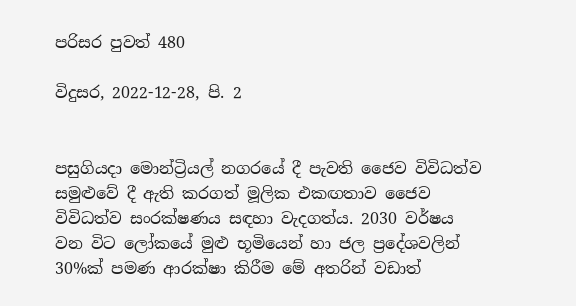පරිසර පුවත් 480

විදුසර, 2022-12-28, පි. 2


පසුගියදා මොන්ට්‍රියල් නගරයේ දී පැවති ජෛව විවිධත්ව සමුළුවේ දී ඇති කරගත් මූලික එකඟතාව ජෛව විවිධත්ව සංරක්ෂණය සඳහා වැදගත්ය. 2030 වර්ෂය වන විට ලෝකයේ මුළු භූමියෙන් හා ජල ප්‍රදේශවලින් 30%ක් පමණ ආරක්ෂා කිරීම මේ අතරින් වඩාත්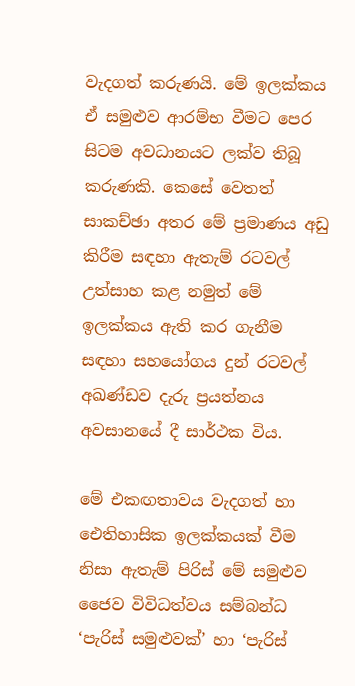වැදගත් කරුණයි. මේ ඉලක්කය ඒ සමුළුව ආරම්භ වීමට පෙර සිටම අවධානයට ලක්ව තිබූ කරුණකි. කෙසේ වෙතත් සාකච්ඡා අතර මේ ප්‍රමාණය අඩු කිරීම සඳහා ඇතැම් රටවල් උත්සාහ කළ නමුත් මේ ඉලක්කය ඇති කර ගැනීම සඳහා සහයෝගය දුන් රටවල් අඛණ්ඩව දැරු ප්‍රයත්නය අවසානයේ දී සාර්ථක විය.

මේ එකඟතාවය වැදගත් හා ඓතිහාසික ඉලක්කයක් වීම නිසා ඇතැම් පිරිස් මේ සමුළුව ජෛව විවිධත්වය සම්බන්ධ ‘පැරිස් සමුළුවක්’ හා ‘පැරිස්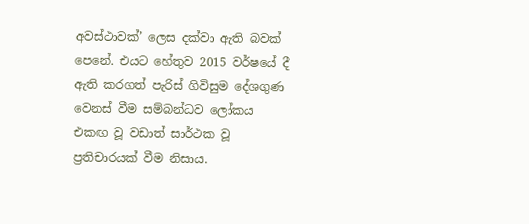අවස්ථාවක්’ ලෙස දක්වා ඇති බවක් පෙනේ. එයට හේතුව 2015 වර්ෂයේ දී ඇති කරගත් පැරිස් ගිවිසුම දේශගුණ වෙනස් වීම සම්බන්ධව ලෝකය එකඟ වූ වඩාත් සාර්ථක වූ ප්‍රතිචාරයක් වීම නිසාය.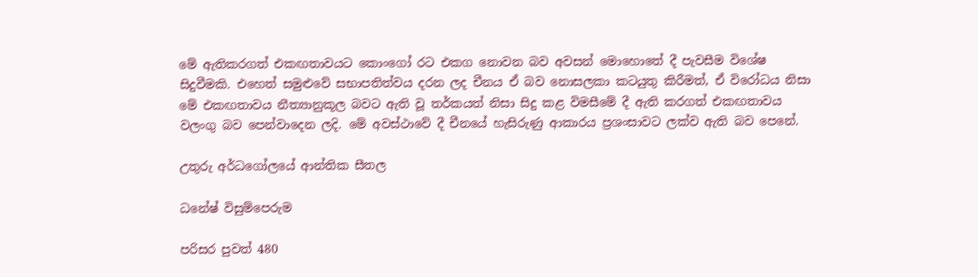මේ ඇතිකරගත් එකඟතාවයට කොංගෝ රට එකග නොවන බව අවසන් මොහො‌තේ දී පැවසීම විශේෂ සිදුවීමකි. එහෙත් සමුළුවේ සභාපතිත්වය දරන ලද චීනය ඒ බව නොසලකා කටයුතු කිරීමත්, ඒ විරෝධය නිසා මේ එකඟතාවය නීත්‍යානුකූල බවට ඇති වූ තර්කයත් නිසා සිදු කළ විමසීමේ දී ඇති කරගත් එකඟතාවය වලංගු බව පෙන්වාදෙන ලදි. මේ අවස්ථාවේ දී චීනයේ හැසිරුණු ආකාරය ප්‍රශංසාවට ලක්ව ඇති බව පෙනේ.

උතුරු අර්ධගෝලයේ ආන්තික සීතල

ධනේෂ් විසුම්පෙරුම

පරිසර පුවත් 480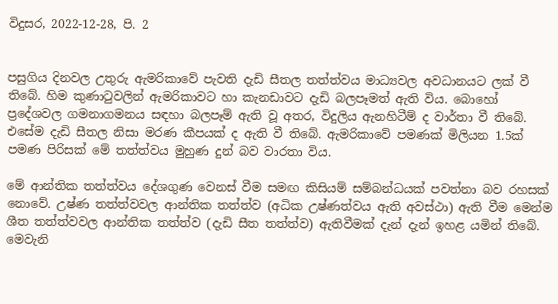විදුසර, 2022-12-28, පි. 2


පසුගිය දිනවල උතුරු ඇමරිකාවේ පැවති දැඩි සීතල තත්ත්වය මාධ්‍යවල අවධානයට ලක් වී තිබේ. හිම කුණාටුවලින් ඇමරිකාවට හා කැනඩාවට දැඩි බලපෑමත් ඇති විය. බොහෝ ප්‍රදේශවල ගමනාගමනය සඳහා බලපෑම් ඇති වූ අතර, විදුලිය ඇනහිටීම් ද වාර්තා වී තිබේ. එසේම දැඩි සීතල නිසා මරණ කීපයක් ද ඇති වී තිබේ. ඇමරිකාවේ පමණක් මිලියන 1.5ක් පමණ පිරිසක් මේ තත්ත්වය මුහුණ දුන් බව වාරතා විය.

මේ ආන්තික තත්ත්වය දේශගුණ වෙනස් වීම සමඟ කිසියම් සම්බන්ධයක් පවත්නා බව රහසක් නොවේ. උෂ්ණ තත්ත්වවල ආන්තික තත්ත්ව (අධික උෂ්ණත්වය ඇති අවස්ථා) ඇති වීම මෙන්ම ශීත තත්ත්වවල ආන්තික තත්ත්ව (දැඩි සීත තත්ත්ව) ඇතිවීමක් දැන් දැන් ඉහළ යමින් තිබේ. මෙවැනි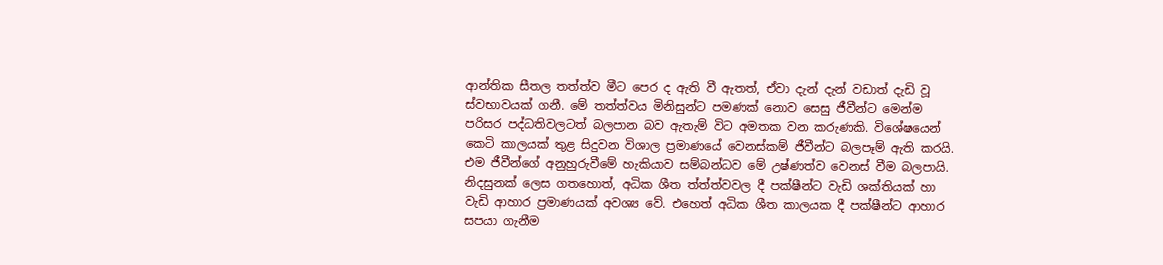ආන්තික සීතල තත්ත්ව මීට පෙර ද ඇති වී ඇතත්, ඒවා දැන් දැන් වඩාත් දැඩි වූ ස්වභාවයක් ගනී. මේ තත්ත්වය මිනිසුන්ට පමණක් නොව සෙසු ජීවීන්ට මෙන්ම පරිසර පද්ධතිවලටත් බලපාන බව ඇතැම් විට අමතක වන කරුණකි. විශේෂයෙන් කෙටි කාලයක් තුළ සිදුවන විශාල ප්‍රමාණයේ වෙනස්කම් ජීවීන්ට බලපෑම් ඇති කරයි. එම ජීවීන්ගේ අනුහුරුවීමේ හැකියාව සම්බන්ධව‌ මේ උෂ්ණත්ව වෙනස් වීම බලපායි. නිදසුනක් ලෙස ගතහොත්, අධික ශීත ත්ත්ත්වවල දී පක්ෂීන්ට වැඩි ශක්තියක් හා වැඩි ආහාර ප්‍රමාණයක් අවශ්‍ය වේ. එහෙත් අධික ශීත කාලයක දී පක්ෂීන්ට ආහාර සපයා ගැනීම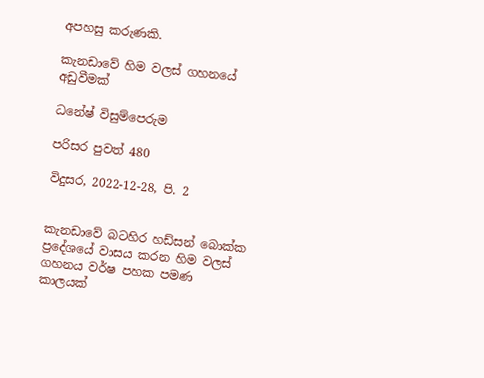අපහසු කරුණකි.

කැනඩාවේ හිම වලස් ගහනයේ අඩුවීමක්

ධනේෂ් විසුම්පෙරුම

පරිසර පුවත් 480

විදුසර, 2022-12-28, පි. 2


කැනඩාවේ බටහිර හඩ්සන් බොක්ක ප්‍රදේශයේ වාසය කරන හිම වලස් ගහනය වර්ෂ පහක පමණ කාලයක්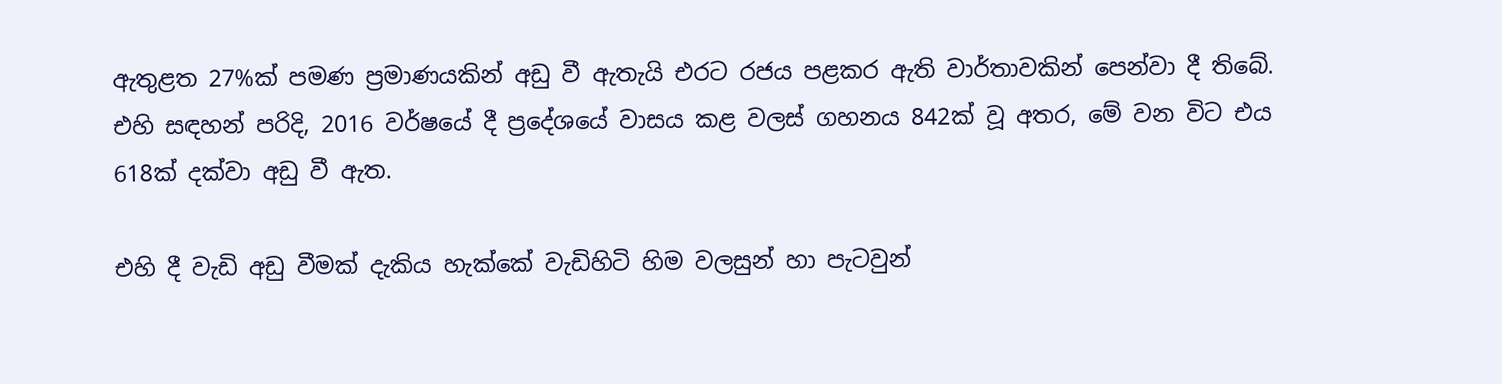ඇතුළත 27%ක් පමණ ප්‍රමාණයකින් අඩු වී ඇතැයි එරට රජය පළකර ඇති වාර්තාවකින් පෙන්වා දී තිබේ. එහි සඳහන් පරිදි, 2016 වර්ෂයේ දී ප්‍රදේශයේ වාසය කළ වලස් ගහනය 842ක් වූ අතර, මේ වන විට එය 618ක් දක්වා අඩු වී ඇත.

එහි දී වැඩි අඩු වීමක් දැකිය හැක්කේ වැඩිහිටි හිම වලසුන් හා පැටවුන්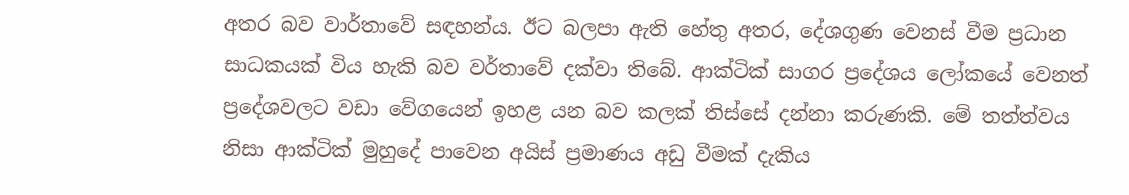අතර බව වාර්තාවේ සඳහන්ය. ඊට බලපා ඇති හේතු අතර, දේශගුණ වෙනස් වීම ප්‍රධාන සාධකයක් විය හැකි බව වර්තාවේ දක්වා තිබේ. ආක්ටික් සාගර ප්‍රදේශය ලෝකයේ වෙනත් ප්‍රදේශවලට වඩා වේගයෙන් ඉහළ යන බව කලක් තිස්සේ දන්නා කරුණකි. මේ තත්ත්වය නිසා ආක්ටික් මුහුදේ පාවෙන අයිස් ප්‍රමාණය අඩු වීමක් දැකිය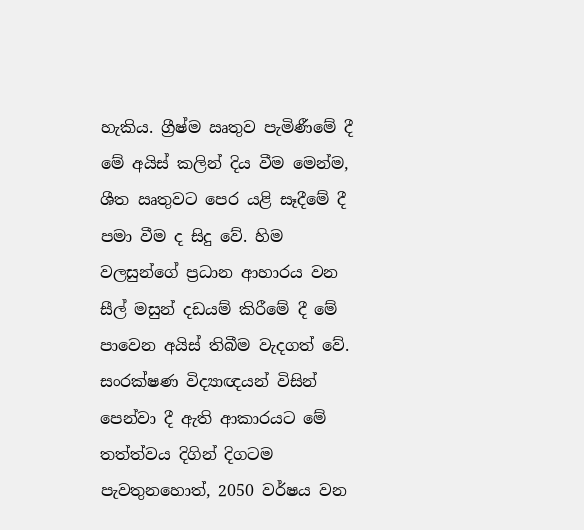හැකිය. ග්‍රීෂ්ම ඍතුව පැමිණීමේ දී මේ අයිස් කලින් දිය වීම මෙන්ම, ශීත ඍතුවට පෙර යළි සෑදීමේ දී පමා වීම ද සිදු වේ. හිම වලසුන්ගේ ප්‍රධාන ආහාරය වන සීල් මසුන් දඩයම් කිරීමේ දී මේ පාවෙන අයිස් තිබීම වැදගත් වේ. සංරක්ෂණ විද්‍යාඥයන් විසින් පෙන්වා දී ඇති ආකාරයට මේ තත්ත්වය දිගින් දිගටම පැවතුනහොත්, 2050 වර්ෂය වන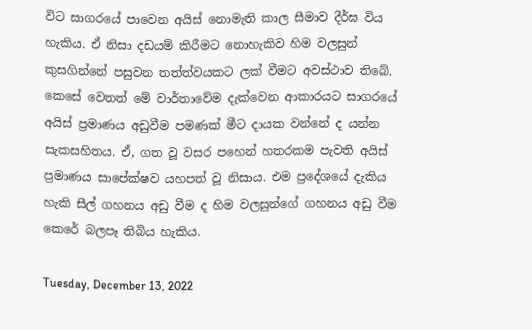විට සාගරයේ පාවෙන අයිස් නොමැති කාල සීමාව දීර්ඝ විය හැකිය. ඒ නිසා දඩයම් කිරීමට නොහැකිව හිම වලසුන් කුසගින්නේ පසුවන තත්ත්වයකට ලක් වීමට අවස්ථාව තිබේ. කෙසේ වෙතත් මේ වාර්තාවේම දැක්වෙන ආකාරයට සාගරයේ අයිස් ප්‍රමාණය අඩුවීම පමණක් මීට දායක වන්නේ ද යන්න සැකසහිතය. ඒ, ගත වූ වසර පහෙන් හතරකම පැවති අයිස් ප්‍රමාණය සාපේක්ෂව යහපත් වූ නිසාය. එම ප්‍රදේශයේ දැකිය හැකි සීල් ගහනය අඩු වීම ද හිම වලසුන්ගේ ගහනය අඩු වීම කෙරේ බලපෑ තිබිය හැකිය.

Tuesday, December 13, 2022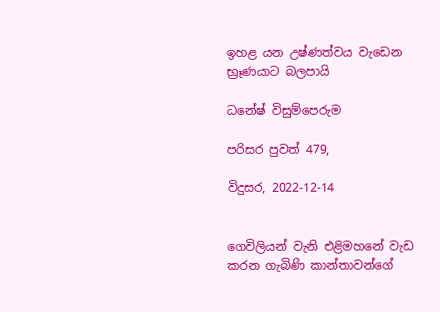ඉහළ යන උෂ්ණත්වය වැඩෙන භ්‍රෑණයාට බලපායි

ධනේෂ් විසුම්පෙරුම

පරිසර පුවත් 479,

විදුසර, 2022-12-14


ගෙවිලියන් වැනි එළිමහනේ වැඩ කරන ගැබිණි කාන්තාවන්ගේ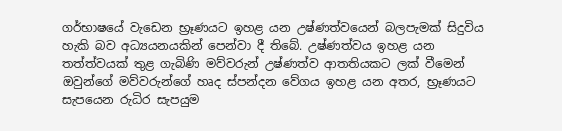ගර්භාෂයේ වැඩෙන භ්‍රෑණයට ඉහළ යන උෂ්ණත්වයෙන් බලපැමක් සිදුවිය හැකි බව අධ්‍යයනයකින් පෙන්වා දී තිබේ. උෂ්ණත්වය ඉහළ යන තත්ත්වයක් තුළ ගැබිණි මව්වරුන් උෂ්ණත්ව ආතතියකට ලක් වීමෙන් ඔවුන්ගේ මව්වරුන්ගේ හෘද ස්පන්දන වේගය ඉහළ යන අතර, භ්‍රෑණයට සැපයෙන රුධිර සැපයුම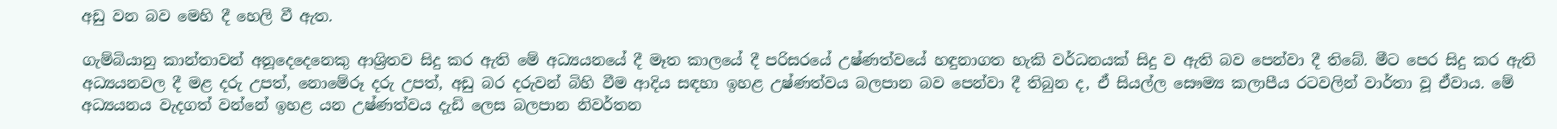අඩු වන බව මෙහි දී හෙලි වී ඇත.

ගැම්බියානු කාන්තාවන් අනූදෙදෙනෙකු ආශ්‍රිතව සිදු කර ඇති මේ අධ්‍යයනයේ දී මෑත කාලයේ දී පරිසරයේ උෂ්ණත්වයේ හඳුනාගත හැකි වර්ධනයක් සිදු ව ඇති බව පෙන්වා දී තිබේ. මීට පෙර සිදු කර ඇති අධ්‍යයනවල දී මළ දරු උපත්, නොමේරූ දරු උපත්, අඩු බර දරුවන් බිහි වීම ආදිය සඳහා ඉහළ උෂ්ණත්වය බලපාන බව පෙන්වා දී තිබුන ද, ඒ සියල්ල සෞම්‍ය කලාපීය රටවලින් වාර්තා වූ ඒවාය. මේ අධ්‍යයනය වැදගත් වන්නේ ඉහළ යන උෂ්ණත්වය දැඩි ලෙස බලපාන නිවර්තන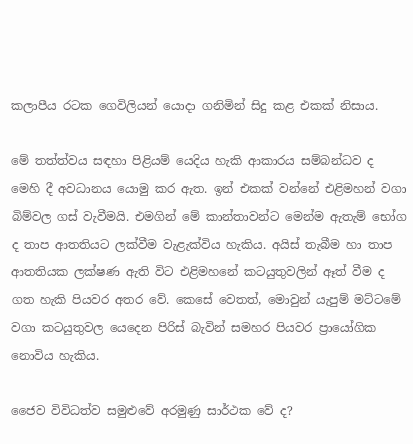කලාපීය රටක ගෙවිලියන් යොදා ගනිමින් සිදු කළ එකක් නිසාය.

මේ තත්ත්වය සඳහා පිළියම් යෙදිය හැකි ආකාරය සම්බන්ධව ද මෙහි දී අවධානය යොමු කර ඇත. ඉන් එකක් වන්නේ එළිමහන් වගා බිම්වල ගස් වැවීමයි. එමගින් මේ කාන්තාවන්ට මෙන්ම ඇතැම් භෝග ද තාප ආතතියට ලක්වීම වැළැක්විය හැකිය. අයිස් තැබීම හා තාප ආතතියක ලක්ෂණ ඇති විට එළිමහනේ කටයුතුවලින් ඈත් වීම ද ගත හැකි පියවර අතර වේ. කෙසේ වෙතත්, මොවුන් යැපුම් මට්ටමේ වගා කටයුතුවල යෙදෙන පිරිස් බැවින් සමහර පියවර ප්‍රායෝගික නොවිය හැකිය.

ජෛව විවිධත්ව සමුළුවේ අරමුණු සාර්ථක වේ ද?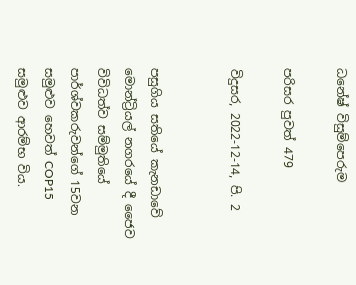ධනේෂ් විසුම්පෙරුම

පරිසර පුවත් 479

විදුසර, 2022-12-14, පි. 2


පසුගිය සතියේ කැනඩාවේ මොන්ට්‍රියල් නගරයේ දී ජෛව විවිධත්ව සම්මුතියේ පාර්ශ්වකරුවන්ගේ 15වන සමුළුව හෙවත් COP15 සමුළුව ආරම්භ විය.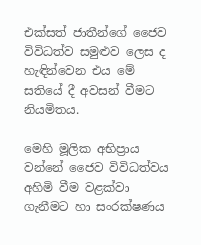එක්සත් ජාතීන්ගේ ජෛව විවිධත්ව සමුළුව ලෙස ද හැඳින්වෙන එය මේ සතියේ දී අවසන් වීමට නියමිතය.

මෙහි මූලික අභිප්‍රාය වන්නේ ජෛව විවිධත්වය අහිමි වීම වළක්වා ගැනීමට හා සංරක්ෂණය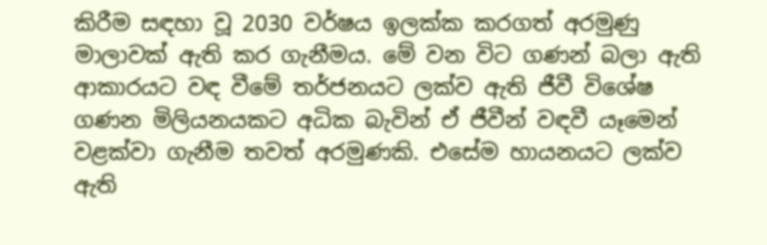කිරීම සඳහා වූ 2030 වර්ෂය ඉලක්ක කරගත් අරමුණු මාලාවක් ඇති කර ගැනීමය. මේ වන විට ගණන් බලා ඇති ආකාරයට වඳ වීමේ තර්ජනයට ලක්ව ඇති ජීවී විශේෂ ගණන මිලියනයකට අධික බැවින් ඒ ජීවීන් වඳවී යෑමෙන් වළක්වා ගැනීම තවත් අරමුණකි. එසේම හායනයට ලක්ව ඇති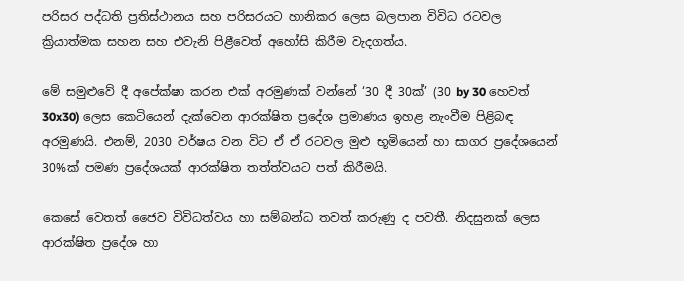පරිසර පද්ධති ප්‍රතිස්ථානය සහ පරිසරයට හානිකර ලෙස බලපාන විවිධ රටවල ක්‍රියාත්මක සහන සහ එවැනි පිළීවෙත් අහෝසි කිරීම වැදගත්ය.

මේ සමුළුවේ දී අපේක්ෂා කරන එක් අරමුණක් වන්නේ ‘30 දී 30ක්’ (30 by 30 හෙවත් 30x30) ලෙස කෙටියෙන් දැක්වෙන ආරක්ෂිත ප්‍රදේශ ප්‍රමාණය ඉහළ නැංවීම පිළිබඳ අරමුණයි. එනම්, 2030 වර්ෂය වන විට ඒ ඒ රටවල මුළු භූමියෙන් හා සාගර ප්‍රදේශයෙන් 30%ක් පමණ ප්‍රදේශයක් ආරක්ෂිත තත්ත්වයට පත් කිරීමයි.

කෙසේ වෙතත් ජෛව විවිධත්වය හා සම්බන්ධ තවත් කරුණු ද පවතී. නිදසුනක් ලෙස ආරක්ෂිත ප්‍රදේශ හා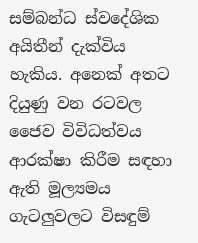සම්බන්ධ ස්වදේශික අයිතීන් දැක්විය හැකිය. අනෙක් අතට දියුණු වන රටවල ජෛව විවිධත්වය ආරක්ෂා කිරීම සඳහා ඇති මූල්‍යමය ගැටලුවලට විසඳුම්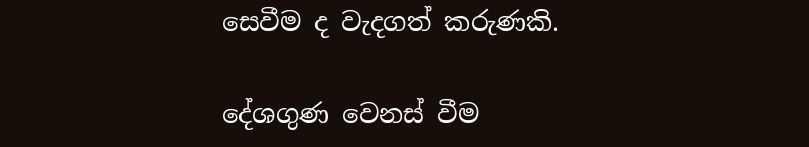සෙවීම ද වැදගත් කරුණකි.

දේශගුණ වෙනස් වීම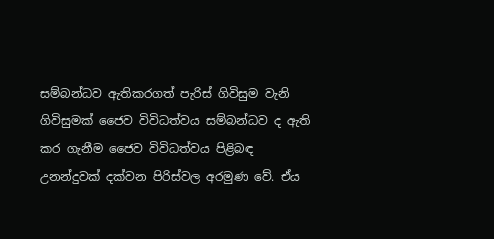සම්බන්ධව ඇතිකරගත් පැරිස් ගිවිසුම වැනි ගිවිසුමක් ජෛව විවිධත්වය සම්බන්ධව ද ඇති කර ගැනීම ජෛව විවිධත්වය පිළිබඳ උනන්දුවක් දක්වන පිරිස්වල අරමුණ වේ. ඒය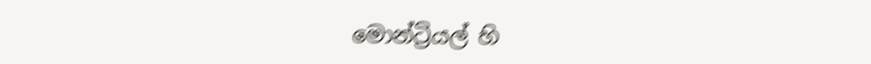මොන්ට්‍රියල් හි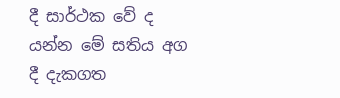දී සාර්ථක වේ ද යන්න මේ සතිය අග දී දැකගත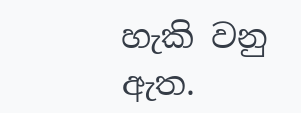හැකි වනු ඇත.